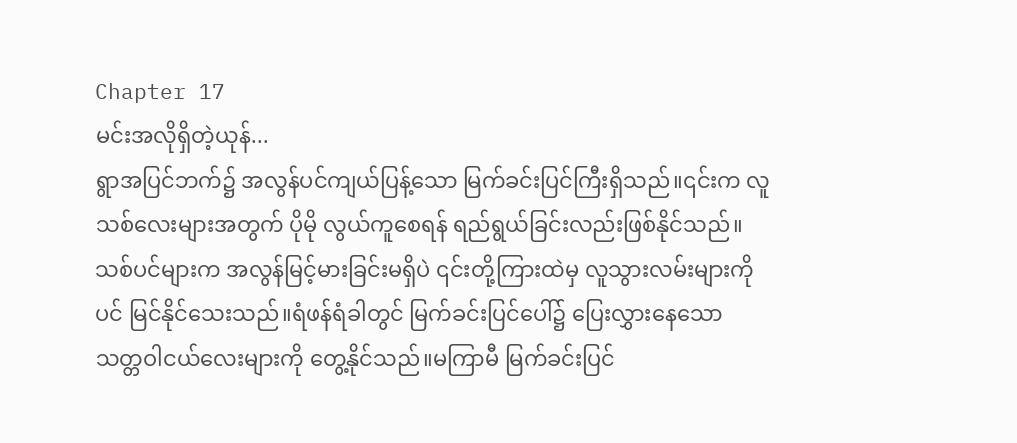Chapter 17
မင်းအလိုရှိတဲ့ယုန်...
ရွာအပြင်ဘက်၌ အလွန်ပင်ကျယ်ပြန့်သော မြက်ခင်းပြင်ကြီးရှိသည်။၎င်းက လူသစ်လေးများအတွက် ပိုမို လွယ်ကူစေရန် ရည်ရွယ်ခြင်းလည်းဖြစ်နိုင်သည်။
သစ်ပင်များက အလွန်မြင့်မားခြင်းမရှိပဲ ၎င်းတို့ကြားထဲမှ လူသွားလမ်းများကိုပင် မြင်နိုင်သေးသည်။ရံဖန်ရံခါတွင် မြက်ခင်းပြင်ပေါ်၌ ပြေးလွှားနေသော သတ္တဝါငယ်လေးများကို တွေ့နိုင်သည်။မကြာမီ မြက်ခင်းပြင်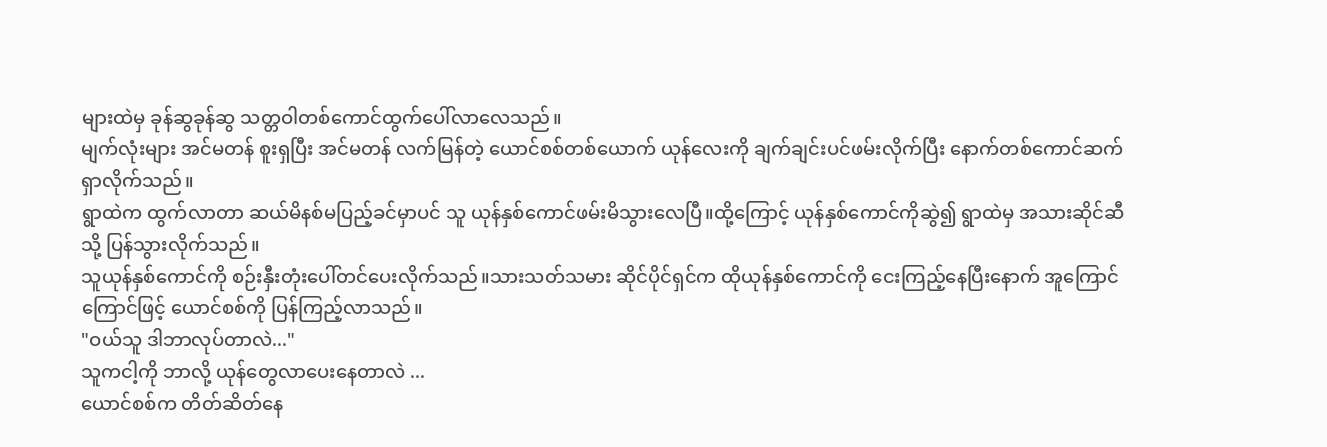များထဲမှ ခုန်ဆွခုန်ဆွ သတ္တဝါတစ်ကောင်ထွက်ပေါ်လာလေသည်။
မျက်လုံးများ အင်မတန် စူးရှပြီး အင်မတန် လက်မြန်တဲ့ ယောင်စစ်တစ်ယောက် ယုန်လေးကို ချက်ချင်းပင်ဖမ်းလိုက်ပြီး နောက်တစ်ကောင်ဆက်ရှာလိုက်သည်။
ရွာထဲက ထွက်လာတာ ဆယ်မိနစ်မပြည့်ခင်မှာပင် သူ ယုန်နှစ်ကောင်ဖမ်းမိသွားလေပြီ။ထို့ကြောင့် ယုန်နှစ်ကောင်ကိုဆွဲ၍ ရွာထဲမှ အသားဆိုင်ဆီသို့ ပြန်သွားလိုက်သည်။
သူယုန်နှစ်ကောင်ကို စဉ်းနှီးတုံးပေါ်တင်ပေးလိုက်သည်။သားသတ်သမား ဆိုင်ပိုင်ရှင်က ထိုယုန်နှစ်ကောင်ကို ငေးကြည့်နေပြီးနောက် အူကြောင်ကြောင်ဖြင့် ယောင်စစ်ကို ပြန်ကြည့်လာသည်။
"ဝယ်သူ ဒါဘာလုပ်တာလဲ..."
သူကငါ့ကို ဘာလို့ ယုန်တွေလာပေးနေတာလဲ ...
ယောင်စစ်က တိတ်ဆိတ်နေ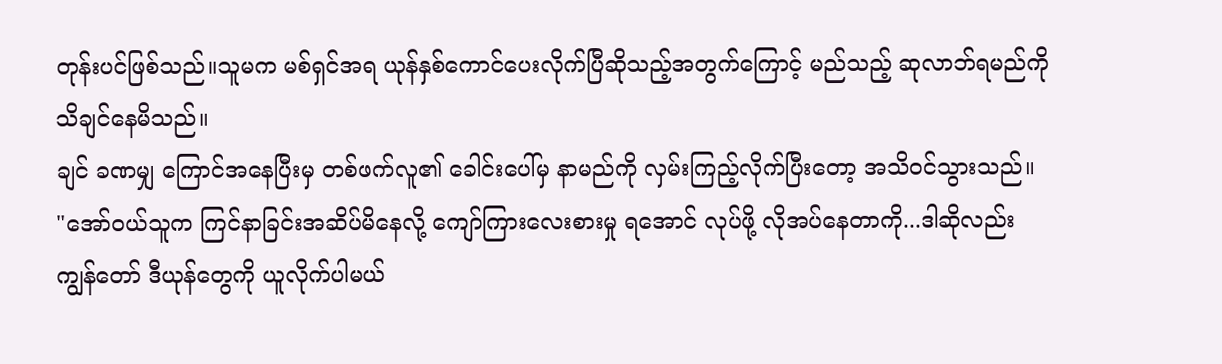တုန်းပင်ဖြစ်သည်။သူမက မစ်ရှင်အရ ယုန်နှစ်ကောင်ပေးလိုက်ပြီဆိုသည့်အတွက်ကြောင့် မည်သည့် ဆုလာဘ်ရမည်ကို သိချင်နေမိသည်။
ချင် ခဏမျှ ကြောင်အနေပြီးမှ တစ်ဖက်လူ၏ ခေါင်းပေါ်မှ နာမည်ကို လှမ်းကြည့်လိုက်ပြီးတော့ အသိဝင်သွားသည်။
"အော်ဝယ်သူက ကြင်နာခြင်းအဆိပ်မိနေလို့ ကျော်ကြားလေးစားမှု ရအောင် လုပ်ဖို့ လိုအပ်နေတာကို...ဒါဆိုလည်း ကျွန်တော် ဒီယုန်တွေကို ယူလိုက်ပါမယ်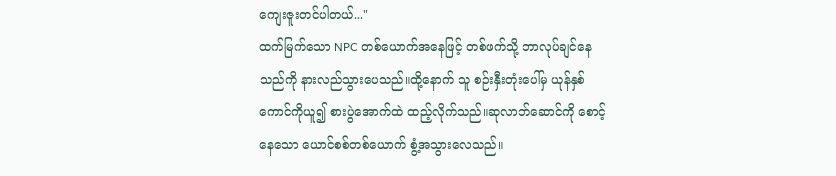ကျေးဇူးတင်ပါတယ်..."
ထက်မြက်သော NPC တစ်ယောက်အနေဖြင့် တစ်ဖက်သို့ ဘာလုပ်ချင်နေသည်ကို နားလည်သွားပေသည်။ထို့နောက် သူ စဉ်းနှီးတုံးပေါ်မှ ယုန်နှစ်ကောင်ကိုယူ၍ စားပွဲအောက်ထဲ ထည့်လိုက်သည်။ဆုလာဘ်ဆောင်ကို စောင့်နေသော ယောင်စစ်တစ်ယောက် စွံ့အသွားလေသည်။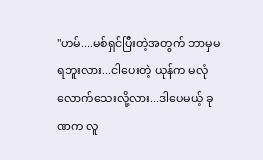"ဟမ်....မစ်ရှင်ပြီးတဲ့အတွက် ဘာမှမရဘူးလား...ငါပေးတဲ့ ယုန်က မလုံလောက်သေးလို့လား...ဒါပေမယ့် ခုဏက လူ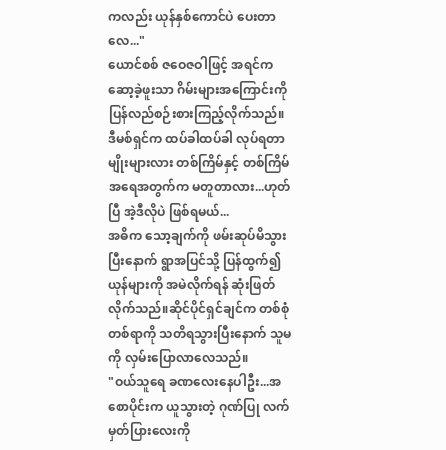ကလည်း ယုန်နှစ်ကောင်ပဲ ပေးတာလေ..."
ယောင်စစ် ဇဝေဇဝါဖြင့် အရင်က ဆော့ခဲ့ဖူးသာ ဂိမ်းများအကြောင်းကို ပြန်လည်စဉ်းစားကြည့်လိုက်သည်။
ဒီမစ်ရှင်က ထပ်ခါထပ်ခါ လုပ်ရတာမျိုးများလား တစ်ကြိမ်နှင့် တစ်ကြိမ် အရေအတွက်က မတူတာလား...ဟုတ်ပြီ အဲ့ဒီလိုပဲ ဖြစ်ရမယ်...
အဓိက သော့ချက်ကို ဖမ်းဆုပ်မိသွားပြီးနောက် ရွာအပြင်သို့ ပြန်ထွက်၍ ယုန်များကို အမဲလိုက်ရန် ဆုံးဖြတ်လိုက်သည်။ဆိုင်ပိုင်ရှင်ချင်က တစ်စုံတစ်ရာကို သတိရသွားပြီးနောက် သူမကို လှမ်းပြောလာလေသည်။
"ဝယ်သူရေ ခဏလေးနေပါဦး...အစောပိုင်းက ယူသွားတဲ့ ဂုဏ်ပြု လက်မှတ်ပြားလေးကို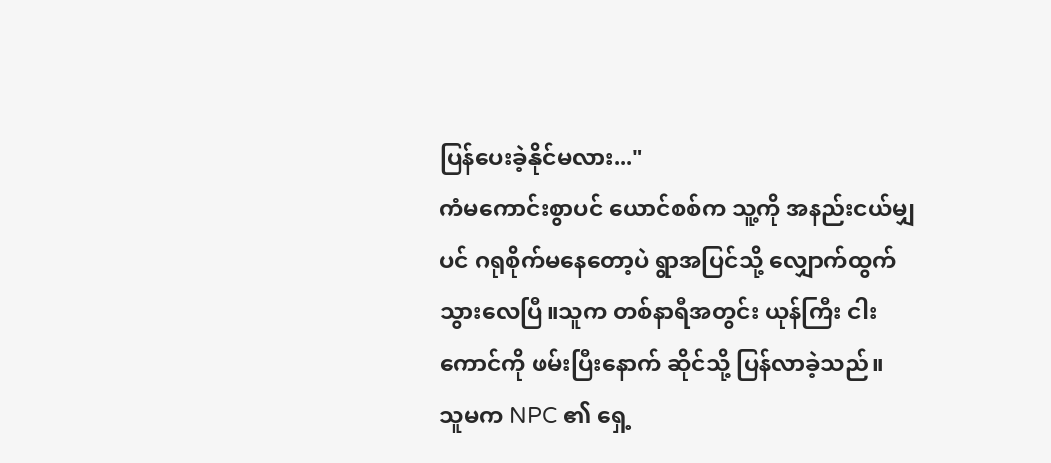ပြန်ပေးခဲ့နိုင်မလား..."
ကံမကောင်းစွာပင် ယောင်စစ်က သူ့ကို အနည်းငယ်မျှပင် ဂရုစိုက်မနေတော့ပဲ ရွာအပြင်သို့ လျှောက်ထွက်သွားလေပြီ။သူက တစ်နာရီအတွင်း ယုန်ကြီး ငါးကောင်ကို ဖမ်းပြီးနောက် ဆိုင်သို့ ပြန်လာခဲ့သည်။
သူမက NPC ၏ ရှေ့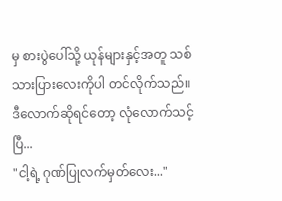မှ စားပွဲပေါ်သို့ ယုန်များနှင့်အတူ သစ်သားပြားလေးကိုပါ တင်လိုက်သည်။
ဒီလောက်ဆိုရင်တော့ လုံလောက်သင့် ပြီ...
"ငါ့ရဲ့ ဂုဏ်ပြုလက်မှတ်လေး..."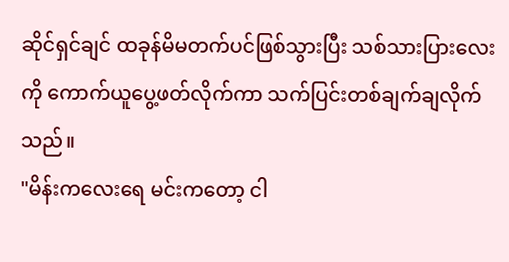ဆိုင်ရှင်ချင် ထခုန်မိမတက်ပင်ဖြစ်သွားပြီး သစ်သားပြားလေးကို ကောက်ယူပွေ့ဖတ်လိုက်ကာ သက်ပြင်းတစ်ချက်ချလိုက်သည်။
"မိန်းကလေးရေ မင်းကတော့ ငါ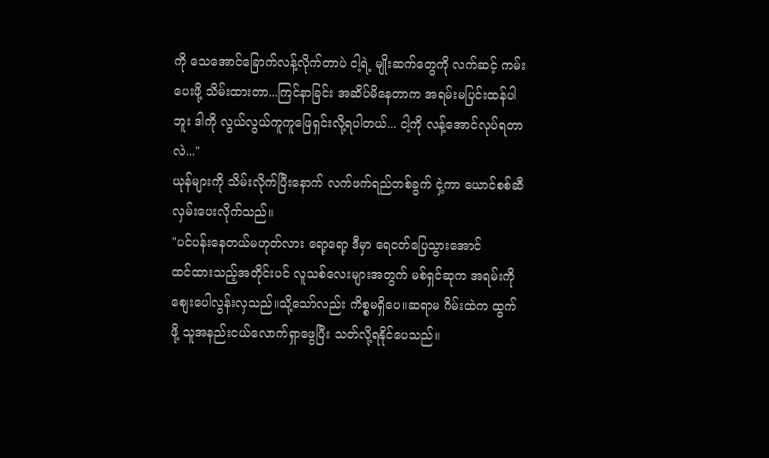ကို သေအောင်ခြောက်လန့်လိုက်တာပဲ ငါ့ရဲ့ မျိုးဆက်တွေကို လက်ဆင့် ကမ်းပေးဖို့ သိမ်းထားတာ...ကြင်နာခြင်း အဆိပ်မိနေတာက အရမ်းမပြင်းထန်ပါဘူး ဒါကို လွယ်လွယ်ကူကူဖြေရှင်းလို့ရပါတယ်... ငါ့ကို လန့်အောင်လုပ်ရတာလဲ..."
ယုန်များကို သိမ်းလိုက်ပြီးနောက် လက်ဖက်ရည်တစ်ခွက် ငှဲ့ကာ ယောင်စစ်ဆီ လှမ်းပေးလိုက်သည်။
"ပင်ပန်းနေတယ်မဟုတ်လား ရော့ရော့ ဒီမှာ ရေငတ်ပြေသွားအောင်
ထင်ထားသည့်အတိုင်းပင် လူသစ်လေးများအတွက် မစ်ရှင်ဆုက အရမ်းကို စျေးပေါလွန်းလှသည်။သို့သော်လည်း ကိစ္စမရှိပေ။ဆရာမ ဂိမ်းထဲက ထွက်ဖို့ သူအနည်းငယ်လောက်ရှာဖွေပြီး သတ်လို့ရနိုင်ပေသည်။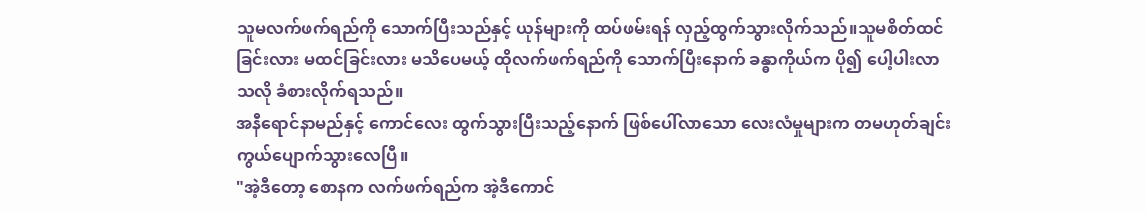သူမလက်ဖက်ရည်ကို သောက်ပြီးသည်နှင့် ယုန်များကို ထပ်ဖမ်းရန် လှည့်ထွက်သွားလိုက်သည်။သူမစိတ်ထင်ခြင်းလား မထင်ခြင်းလား မသိပေမယ့် ထိုလက်ဖက်ရည်ကို သောက်ပြီးနောက် ခန္ဓာကိုယ်က ပို၍ ပေါ့ပါးလာသလို ခံစားလိုက်ရသည်။
အနီရောင်နာမည်နှင့် ကောင်လေး ထွက်သွားပြီးသည့်နောက် ဖြစ်ပေါ်လာသော လေးလံမှုများက တမဟုတ်ချင်း ကွယ်ပျောက်သွားလေပြီ။
"အဲ့ဒီတော့ စောနက လက်ဖက်ရည်က အဲ့ဒီကောင်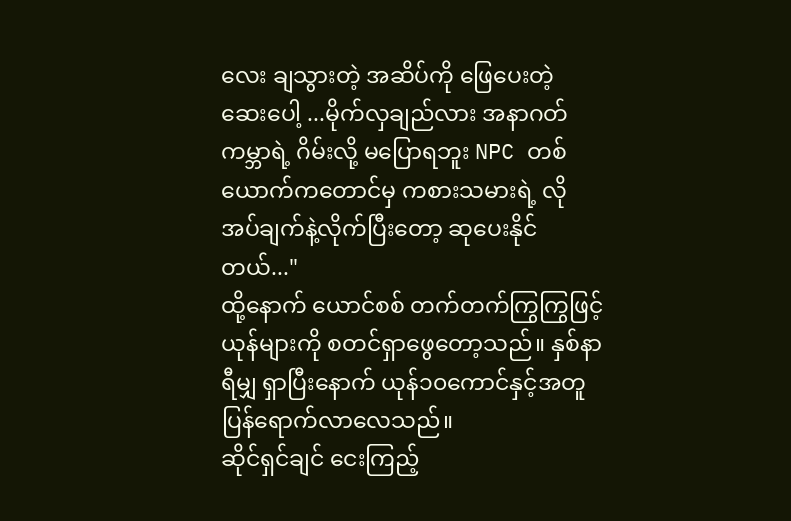လေး ချသွားတဲ့ အဆိပ်ကို ဖြေပေးတဲ့ ဆေးပေါ့ ...မိုက်လှချည်လား အနာဂတ်ကမ္ဘာရဲ့ ဂိမ်းလို့ မပြောရဘူး NPC တစ်ယောက်ကတောင်မှ ကစားသမားရဲ့ လိုအပ်ချက်နဲ့လိုက်ပြီးတော့ ဆုပေးနိုင်တယ်..."
ထို့နောက် ယောင်စစ် တက်တက်ကြွကြွဖြင့် ယုန်များကို စတင်ရှာဖွေတော့သည်။ နှစ်နာရီမျှ ရှာပြီးနောက် ယုန်၁၀ကောင်နှင့်အတူ ပြန်ရောက်လာလေသည်။
ဆိုင်ရှင်ချင် ငေးကြည့်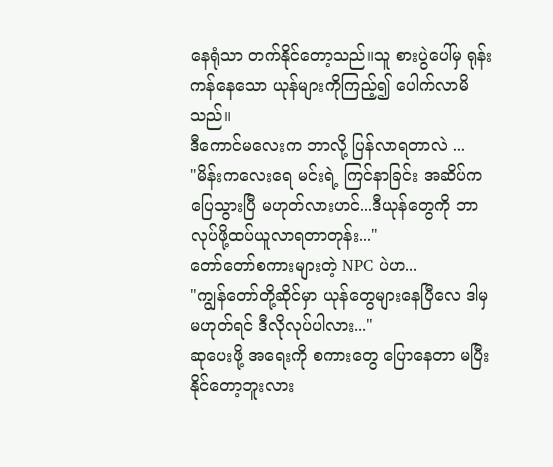နေရုံသာ တက်နိုင်တော့သည်။သူ စားပွဲပေါ်မှ ရုန်းကန်နေသော ယုန်များကိုကြည့်၍ ပေါက်လာမိသည်။
ဒီကောင်မလေးက ဘာလို့ ပြန်လာရတာလဲ ...
"မိန်းကလေးရေ မင်းရဲ့ ကြင်နာခြင်း အဆိပ်က ပြေသွားပြီ မဟုတ်လားဟင်...ဒီယုန်တွေကို ဘာလုပ်ဖို့ထပ်ယူလာရတာတုန်း..."
တော်တော်စကားများတဲ့ NPC ပဲဟ...
"ကျွန်တော်တို့ဆိုင်မှာ ယုန်တွေများနေပြီလေ ဒါမှမဟုတ်ရင် ဒီလိုလုပ်ပါလား..."
ဆုပေးဖို့ အရေးကို စကားတွေ ပြောနေတာ မပြီးနိုင်တော့ဘူးလား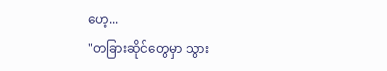ဟေ့...
"တခြားဆိုင်တွေမှာ သွား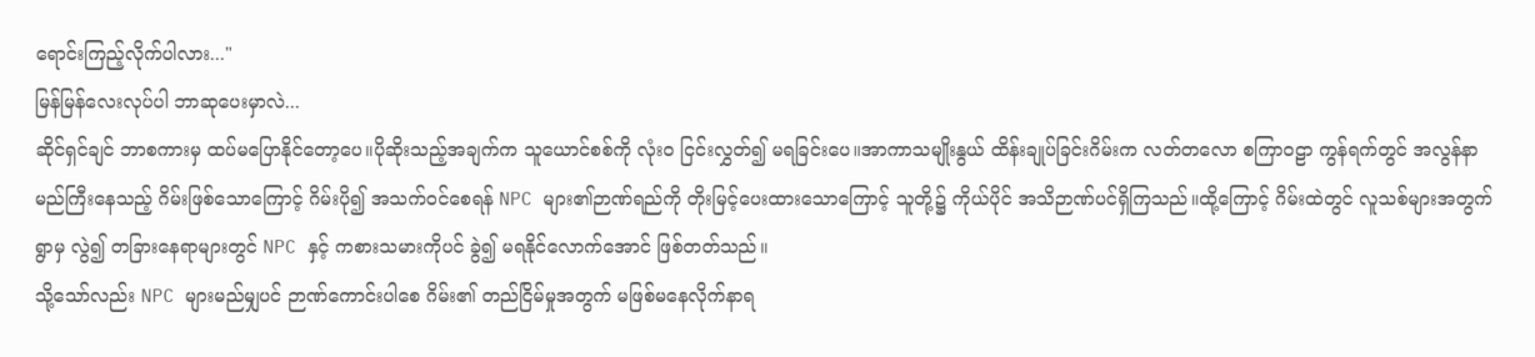ရောင်းကြည့်လိုက်ပါလား..."
မြန်မြန်လေးလုပ်ပါ ဘာဆုပေးမှာလဲ...
ဆိုင်ရှင်ချင် ဘာစကားမှ ထပ်မပြောနိုင်တော့ပေ။ပိုဆိုးသည့်အချက်က သူယောင်စစ်ကို လုံးဝ ငြင်းလွှတ်၍ မရခြင်းပေ။အာကာသမျိုးနွယ် ထိန်းချုပ်ခြင်းဂိမ်းက လတ်တလော စကြာဝဠာ ကွန်ရက်တွင် အလွန်နာမည်ကြီးနေသည့် ဂိမ်းဖြစ်သောကြောင့် ဂိမ်းပို၍ အသက်ဝင်စေရန် NPC များ၏ဉာဏ်ရည်ကို တိုးမြင့်ပေးထားသောကြောင့် သူတို့၌ ကိုယ်ပိုင် အသိဉာဏ်ပင်ရှိကြသည်။ထို့ကြောင့် ဂိမ်းထဲတွင် လူသစ်များအတွက် ရွာမှ လွဲ၍ တခြားနေရာများတွင် NPC နှင့် ကစားသမားကိုပင် ခွဲ၍ မရနိုင်လောက်အောင် ဖြစ်တတ်သည်။
သို့သော်လည်း NPC များမည်မျှပင် ဉာဏ်ကောင်းပါစေ ဂိမ်း၏ တည်ငြိမ်မှုအတွက် မဖြစ်မနေလိုက်နာရ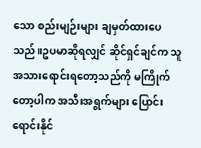သော စည်းမျဉ်းများ ချမှတ်ထားပေသည်။ဥပမာဆိုရလျှင် ဆိုင်ရှင်ချင်က သူ အသားရောင်းရတော့သည်ကို မကြိုက်တော့ပါက အသီးအရွက်များ ပြောင်းရောင်းနိုင်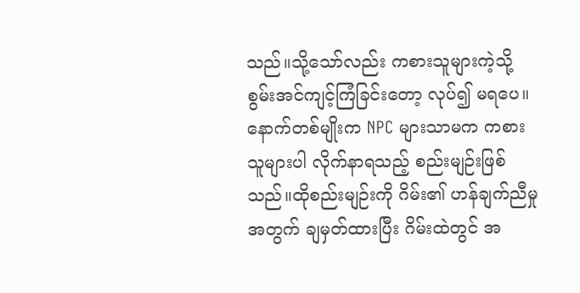သည်။သို့သော်လည်း ကစားသူများကဲ့သို့ စွမ်းအင်ကျင့်ကြံခြင်းတော့ လုပ်၍ မရပေ။
နောက်တစ်မျိုးက NPC များသာမက ကစားသူများပါ လိုက်နာရသည့် စည်းမျဉ်းဖြစ်သည်။ထိုစည်းမျဉ်းကို ဂိမ်း၏ ဟန်ချက်ညီမှုအတွက် ချမှတ်ထားပြီး ဂိမ်းထဲတွင် အ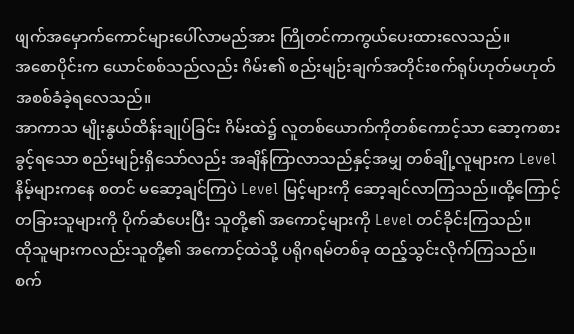ဖျက်အမှောက်ကောင်များပေါ်လာမည်အား ကြိုတင်ကာကွယ်ပေးထားလေသည်။
အစောပိုင်းက ယောင်စစ်သည်လည်း ဂိမ်း၏ စည်းမျဉ်းချက်အတိုင်းစက်ရုပ်ဟုတ်မဟုတ် အစစ်ခံခဲ့ရလေသည်။
အာကာသ မျိုးနွယ်ထိန်းချုပ်ခြင်း ဂိမ်းထဲ၌ လူတစ်ယောက်ကိုတစ်ကောင့်သာ ဆော့ကစားခွင့်ရသော စည်းမျဉ်းရှိသော်လည်း အချိန်ကြာလာသည်နှင့်အမျှ တစ်ချို့လူများက Level နိမ့်များကနေ စတင် မဆော့ချင်ကြပဲ Level မြင့်များကို ဆော့ချင်လာကြသည်။ထို့ကြောင့် တခြားသူများကို ပိုက်ဆံပေးပြီး သူတို့၏ အကောင့်များကို Level တင်ခိုင်းကြသည်။
ထိုသူများကလည်းသူတို့၏ အကောင့်ထဲသို့ ပရိုဂရမ်တစ်ခု ထည့်သွင်းလိုက်ကြသည်။
စက်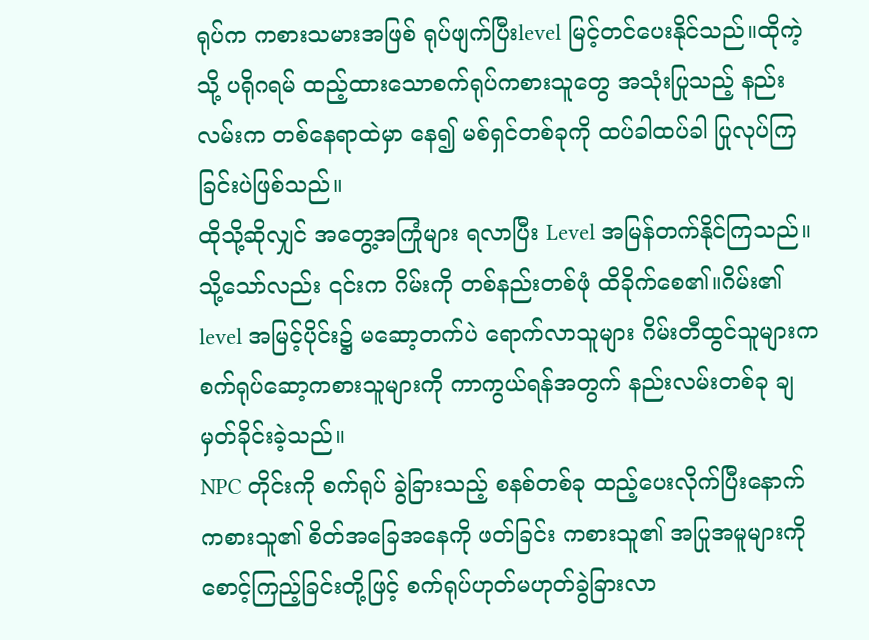ရုပ်က ကစားသမားအဖြစ် ရုပ်ဖျက်ပြီးlevel မြင့်တင်ပေးနိုင်သည်။ထိုကဲ့သို့ ပရိုဂရမ် ထည့်ထားသောစက်ရုပ်ကစားသူတွေ အသုံးပြုသည့် နည်းလမ်းက တစ်နေရာထဲမှာ နေ၍ မစ်ရှင်တစ်ခုကို ထပ်ခါထပ်ခါ ပြုလုပ်ကြခြင်းပဲဖြစ်သည်။
ထိုသို့ဆိုလျှင် အတွေ့အကြုံများ ရလာပြီး Level အမြန်တက်နိုင်ကြသည်။သို့သော်လည်း ၎င်းက ဂိမ်းကို တစ်နည်းတစ်ဖုံ ထိခိုက်စေ၏။ဂိမ်း၏ level အမြင့်ပိုင်း၌ မဆော့တက်ပဲ ရောက်လာသူများ ဂိမ်းတီထွင်သူများက စက်ရုပ်ဆော့ကစားသူများကို ကာကွယ်ရန်အတွက် နည်းလမ်းတစ်ခု ချမှတ်ခိုင်းခဲ့သည်။
NPC တိုင်းကို စက်ရုပ် ခွဲခြားသည့် စနစ်တစ်ခု ထည့်ပေးလိုက်ပြီးနောက် ကစားသူ၏ စိတ်အခြေအနေကို ဖတ်ခြင်း ကစားသူ၏ အပြုအမူများကို စောင့်ကြည့်ခြင်းတို့ဖြင့် စက်ရုပ်ဟုတ်မဟုတ်ခွဲခြားလာ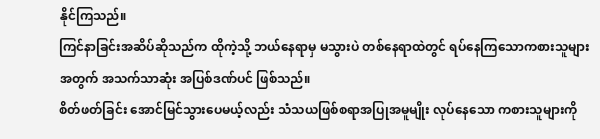နိုင်ကြသည်။
ကြင်နာခြင်းအဆိပ်ဆိုသည်က ထိုကဲ့သို့ ဘယ်နေရာမှ မသွားပဲ တစ်နေရာထဲတွင် ရပ်နေကြသောကစားသူများအတွက် အသက်သာဆုံး အပြစ်ဒဏ်ပင် ဖြစ်သည်။
စိတ်ဖတ်ခြင်း အောင်မြင်သွားပေမယ့်လည်း သံသယဖြစ်စရာအပြုအမူမျိုး လုပ်နေသော ကစားသူများကို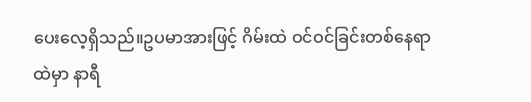ပေးလေ့ရှိသည်။ဥပမာအားဖြင့် ဂိမ်းထဲ ဝင်ဝင်ခြင်းတစ်နေရာထဲမှာ နာရီ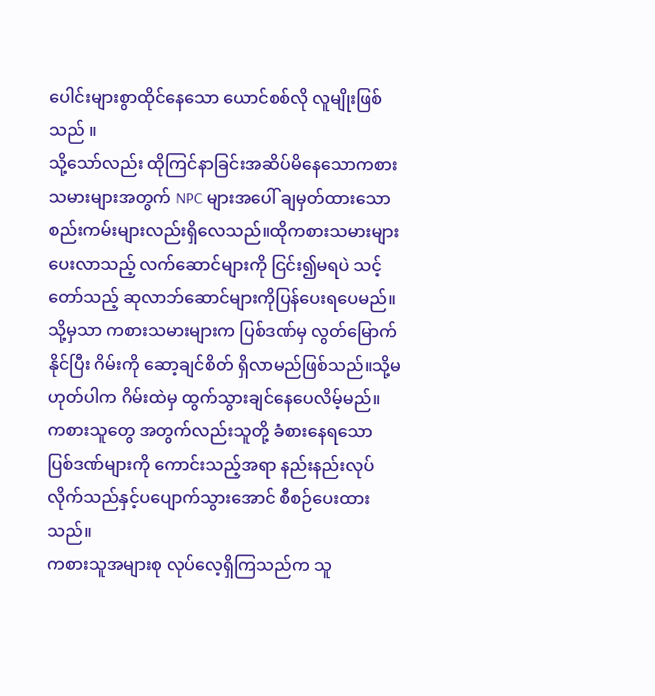ပေါင်းများစွာထိုင်နေသော ယောင်စစ်လို လူမျိုးဖြစ်သည် ။
သို့သော်လည်း ထိုကြင်နာခြင်းအဆိပ်မိနေသောကစားသမားများအတွက် NPC များအပေါ် ချမှတ်ထားသော စည်းကမ်းများလည်းရှိလေသည်။ထိုကစားသမားများပေးလာသည့် လက်ဆောင်များကို ငြင်း၍မရပဲ သင့်တော်သည့် ဆုလာဘ်ဆောင်များကိုပြန်ပေးရပေမည်။သို့မှသာ ကစားသမားများက ပြစ်ဒဏ်မှ လွတ်မြောက်နိုင်ပြီး ဂိမ်းကို ဆော့ချင်စိတ် ရှိလာမည်ဖြစ်သည်။သို့မဟုတ်ပါက ဂိမ်းထဲမှ ထွက်သွားချင်နေပေလိမ့်မည်။
ကစားသူတွေ အတွက်လည်းသူတို့ ခံစားနေရသော ပြစ်ဒဏ်များကို ကောင်းသည့်အရာ နည်းနည်းလုပ်လိုက်သည်နှင့်ပပျောက်သွားအောင် စီစဉ်ပေးထားသည်။
ကစားသူအများစု လုပ်လေ့ရှိကြသည်က သူ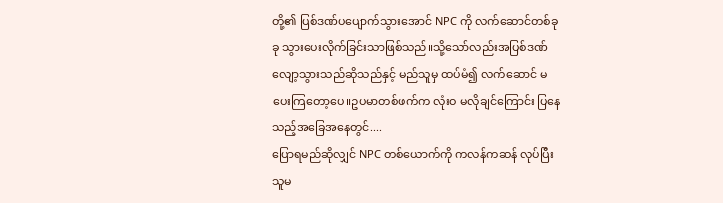တို့၏ ပြစ်ဒဏ်ပပျောက်သွားအောင် NPC ကို လက်ဆောင်တစ်ခုခု သွားပေးလိုက်ခြင်းသာဖြစ်သည်။သို့သော်လည်းအပြစ်ဒဏ်လျော့သွားသည်ဆိုသည်နှင့် မည်သူမှ ထပ်မံ၍ လက်ဆောင် မပေးကြတော့ပေ။ဥပမာတစ်ဖက်က လုံးဝ မလိုချင်ကြောင်း ပြနေသည့်အခြေအနေတွင်....
ပြောရမည်ဆိုလျှင် NPC တစ်ယောက်ကို ကလန်ကဆန် လုပ်ပြီးသူမ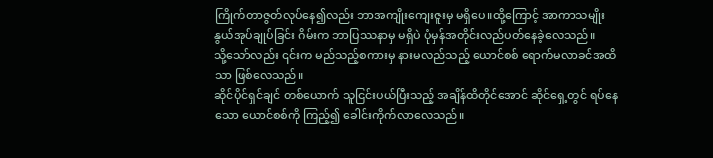ကြိုက်တာဇွတ်လုပ်နေ၍လည်း ဘာအကျိုးကျေးဇူးမှ မရှိပေ။ထို့ကြောင့် အာကာသမျိုးနွယ်အုပ်ချုပ်ခြင်း ဂိမ်းက ဘာပြဿနာမှ မရှိပဲ ပုံမှန်အတိုင်းလည်ပတ်နေခဲ့လေသည်။
သို့သော်လည်း ၎င်းက မည်သည့်စကားမှ နားမလည်သည့် ယောင်စစ် ရောက်မလာခင်အထိသာ ဖြစ်လေသည်။
ဆိုင်ပိုင်ရှင်ချင် တစ်ယောက် သူငြင်းပယ်ပြီးသည့် အချိန်ထိတိုင်အောင် ဆိုင်ရှေ့တွင် ရပ်နေသော ယောင်စစ်ကို ကြည့်၍ ခေါင်းကိုက်လာလေသည်။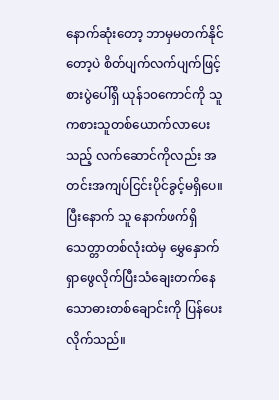နောက်ဆုံးတော့ ဘာမှမတက်နိုင်တော့ပဲ စိတ်ပျက်လက်ပျက်ဖြင့် စားပွဲပေါ်ရှိ ယုန်၁၀ကောင်ကို သူ ကစားသူတစ်ယောက်လာပေးသည့် လက်ဆောင်ကိုလည်း အတင်းအကျပ်ငြင်းပိုင်ခွင့်မရှိပေ။
ပြီးနောက် သူ နောက်ဖက်ရှိ သေတ္တာတစ်လုံးထဲမှ မွှေနှောက်ရှာဖွေလိုက်ပြီးသံချေးတက်နေသောဓားတစ်ချောင်းကို ပြန်ပေးလိုက်သည်။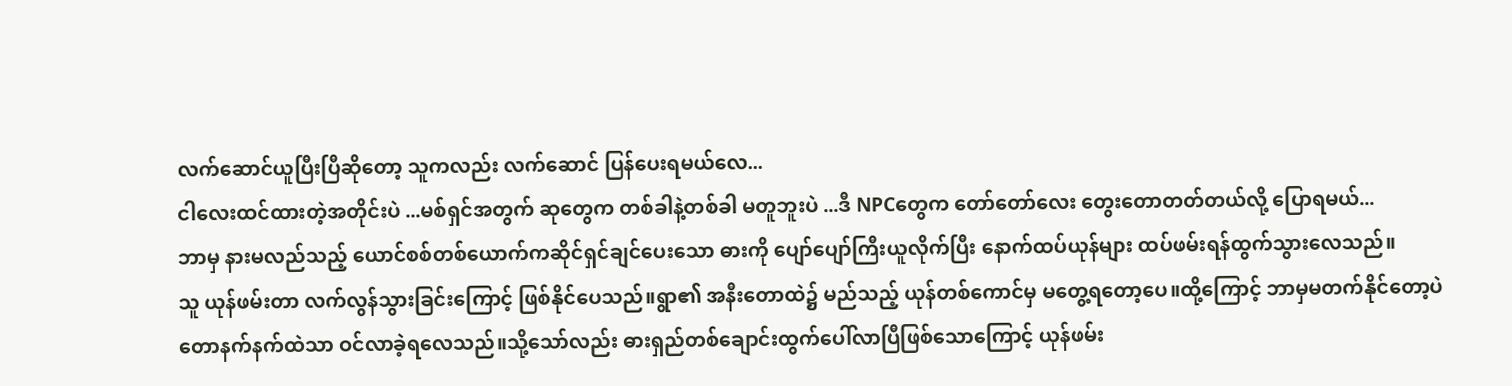လက်ဆောင်ယူပြီးပြီဆိုတော့ သူကလည်း လက်ဆောင် ပြန်ပေးရမယ်လေ...
ငါလေးထင်ထားတဲ့အတိုင်းပဲ ...မစ်ရှင်အတွက် ဆုတွေက တစ်ခါနဲ့တစ်ခါ မတူဘူးပဲ ...ဒီ NPCတွေက တော်တော်လေး တွေးတောတတ်တယ်လို့ ပြောရမယ်...
ဘာမှ နားမလည်သည့် ယောင်စစ်တစ်ယောက်ကဆိုင်ရှင်ချင်ပေးသော ဓားကို ပျော်ပျော်ကြီးယူလိုက်ပြီး နောက်ထပ်ယုန်များ ထပ်ဖမ်းရန်ထွက်သွားလေသည်။
သူ ယုန်ဖမ်းတာ လက်လွန်သွားခြင်းကြောင့် ဖြစ်နိုင်ပေသည်။ရွာ၏ အနီးတောထဲ၌ မည်သည့် ယုန်တစ်ကောင်မှ မတွေ့ရတော့ပေ။ထို့ကြောင့် ဘာမှမတက်နိုင်တော့ပဲ တောနက်နက်ထဲသာ ဝင်လာခဲ့ရလေသည်။သို့သော်လည်း ဓားရှည်တစ်ချောင်းထွက်ပေါ်လာပြီဖြစ်သောကြောင့် ယုန်ဖမ်း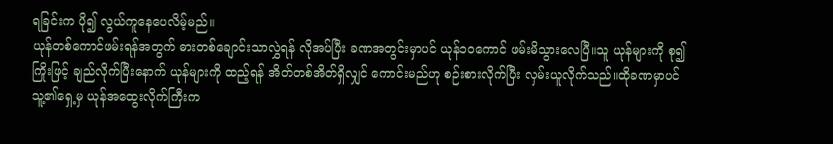ရခြင်းက ပို၍ လွယ်ကူနေပေလိမ့်မည်။
ယုန်တစ်ကောင်ဖမ်းရန်အတွက် ဓားတစ်ချောင်းသာလွှဲရန် လိုအပ်ပြီး ခဏအတွင်းမှာပင် ယုန်၁၀ကောင် ဖမ်းမိသွားလေပြီ။သူ ယုန်များကို စု၍ ကြိုးဖြင့် ချည်လိုက်ပြီးနောက် ယုန်များကို ထည့်ရန် အိတ်တစ်အိတ်ရှိလျှင် ကောင်းမည်ဟု စဉ်းစားလိုက်ပြီး လှမ်းယူလိုက်သည်။ထိုခဏမှာပင် သူ့၏ရှေ့မှ ယုန်အထွေးလိုက်ကြီးက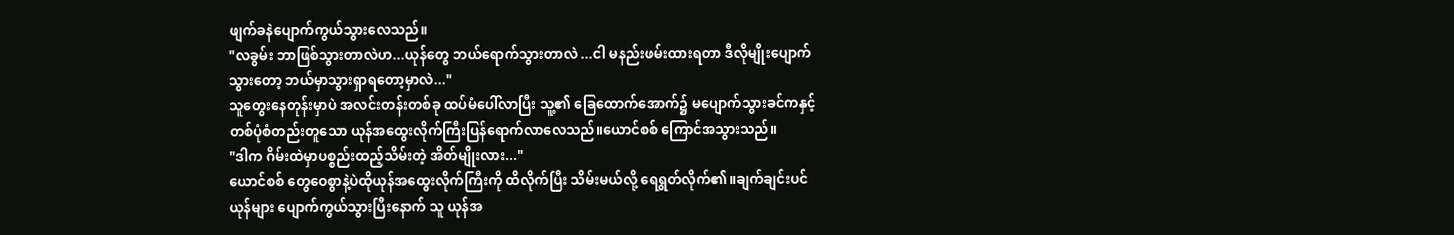ဖျက်ခနဲပျောက်ကွယ်သွားလေသည်။
"လခွမ်း ဘာဖြစ်သွားတာလဲဟ...ယုန်တွေ ဘယ်ရောက်သွားတာလဲ ...ငါ မနည်းဖမ်းထားရတာ ဒီလိုမျိုးပျောက်သွားတော့ ဘယ်မှာသွားရှာရတော့မှာလဲ..."
သူတွေးနေတုန်းမှာပဲ အလင်းတန်းတစ်ခု ထပ်မံပေါ်လာပြီး သူ့၏ ခြေထောက်အောက်၌ မပျောက်သွားခင်ကနှင့် တစ်ပုံစံတည်းတူသော ယုန်အထွေးလိုက်ကြီးပြန်ရောက်လာလေသည်။ယောင်စစ် ကြောင်အသွားသည်။
"ဒါက ဂိမ်းထဲမှာပစ္စည်းထည့်သိမ်းတဲ့ အိတ်မျိုးလား..."
ယောင်စစ် တွေဝေစွာနဲ့ပဲထိုယုန်အထွေးလိုက်ကြီးကို ထိလိုက်ပြီး သိမ်းမယ်လို့ ရေရွတ်လိုက်၏။ချက်ချင်းပင်ယုန်များ ပျောက်ကွယ်သွားပြီးနောက် သူ ယုန်အ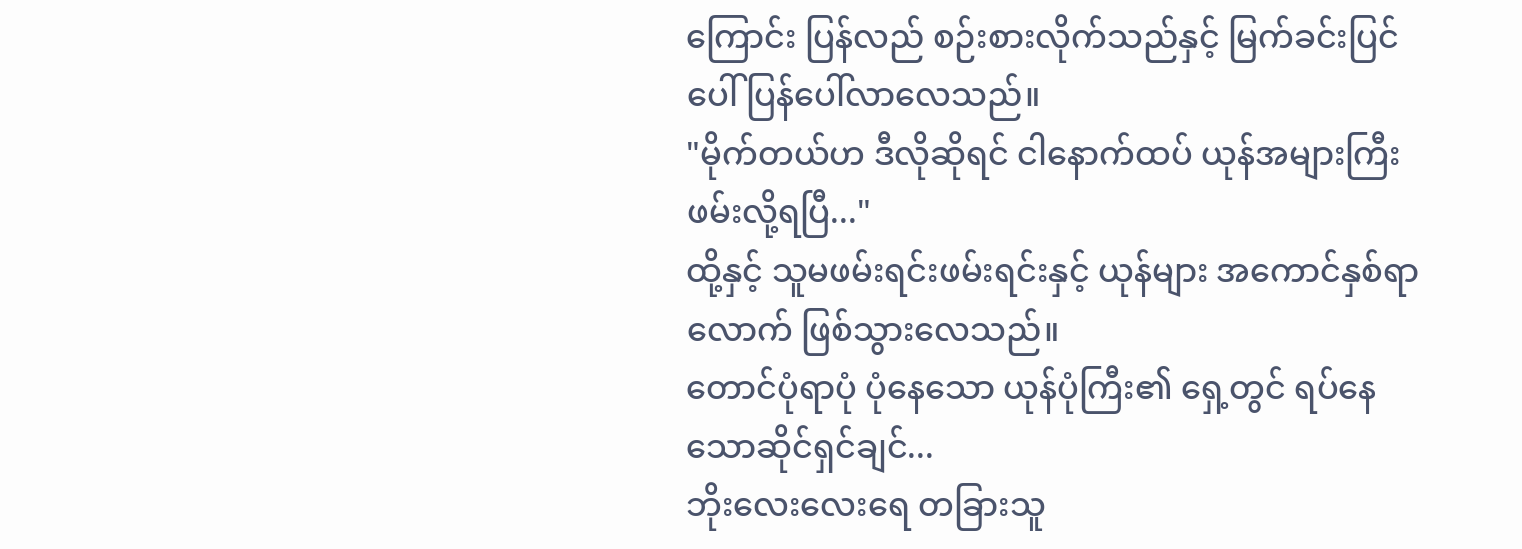ကြောင်း ပြန်လည် စဉ်းစားလိုက်သည်နှင့် မြက်ခင်းပြင်ပေါ် ပြန်ပေါ်လာလေသည်။
"မိုက်တယ်ဟ ဒီလိုဆိုရင် ငါနောက်ထပ် ယုန်အများကြီး ဖမ်းလို့ရပြီ..."
ထို့နှင့် သူမဖမ်းရင်းဖမ်းရင်းနှင့် ယုန်များ အကောင်နှစ်ရာလောက် ဖြစ်သွားလေသည်။
တောင်ပုံရာပုံ ပုံနေသော ယုန်ပုံကြီး၏ ရှေ့တွင် ရပ်နေသောဆိုင်ရှင်ချင်...
ဘိုးလေးလေးရေ တခြားသူ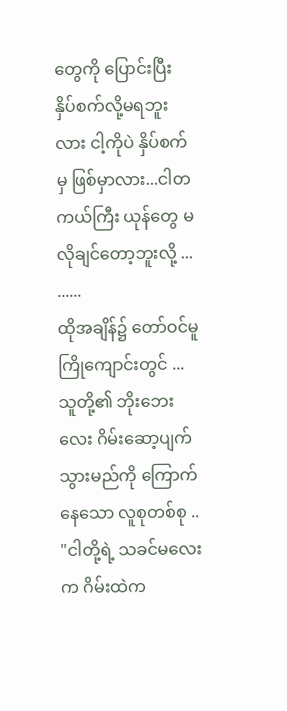တွေကို ပြောင်းပြီး နှိပ်စက်လို့မရဘူးလား ငါ့ကိုပဲ နှိပ်စက်မှ ဖြစ်မှာလား...ငါတကယ်ကြီး ယုန်တွေ မလိုချင်တော့ဘူးလို့ ...
......
ထိုအချိန်၌ တော်ဝင်မူကြိုကျောင်းတွင် ...
သူတို့၏ ဘိုးဘေးလေး ဂိမ်းဆော့ပျက်သွားမည်ကို ကြောက်နေသော လူစုတစ်စု ..
"ငါတို့ရဲ့ သခင်မလေးက ဂိမ်းထဲက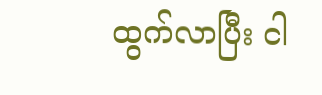ထွက်လာပြီး ငါ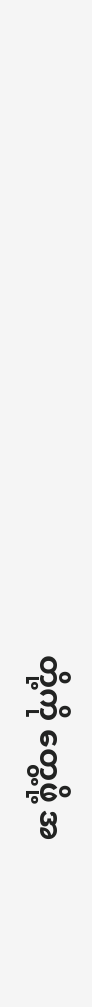တို့ကို တွေ့ဖို့ အ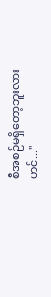စီအစဉ်မရှိတော့ဘူးလားဟင်..."